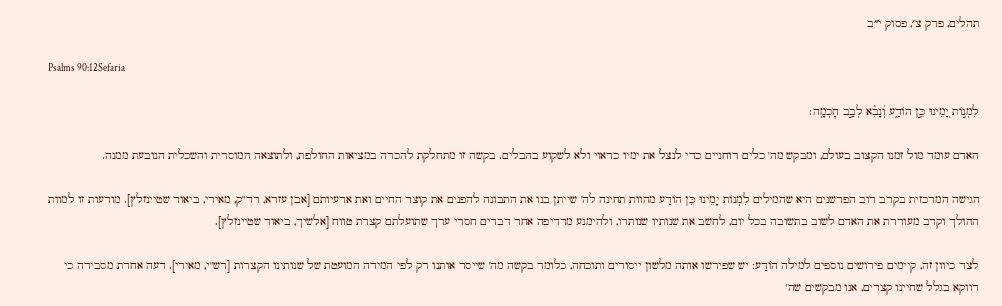תהלים, פרק צ׳, פסוק י״ב

Psalms 90:12Sefaria

לִמְנ֣וֹת יָ֭מֵינוּ כֵּ֣ן הוֹדַ֑ע וְ֝נָבִ֗א לְבַ֣ב חׇכְמָֽה׃

האדם עומד מול זמנו הקצוב בעולם, ומבקש מה' כלים רוחניים כדי לנצל את ימיו כראוי ולא לשקוע בהבלים. בקשה זו מתחלקת להכרה במציאות החולפת, ולתוצאה המוסרית והשכלית הנובעת ממנה.

הגישה המרכזית בקרב רוב הפרשנים היא שהמילים לִמְנוֹת יָמֵינוּ כֵּן הוֹדַע מהוות תחינה לה' שייתן בנו את התבונה להפנים את קוצר החיים ואת ארעיותם [אבן עזרא, רד"ק, מאירי, ביאור שטיינזלץ]. מודעות זו למוות ההולך וקרב מעוררת את האדם לשוב בתשובה בכל יום, לחשב את שנותיו שנותרו, ולהימנע מרדיפה אחר דברים חסרי ערך שתועלתם קצרת טווח [אלשיך, ביאור שטיינזלץ].

לצד כיוון זה, קיימים פירושים נוספים למילה הוֹדַע: יש שפירשו אותה מלשון ייסורים ותוכחה, כלומר בקשה מה' שייסר אותנו רק לפי המידה המועטת של שנותינו הקצרות [רש"י, מאירי]. דעה אחרת מסבירה כי דווקא בגלל שחיינו קצרים, אנו מבקשים שה'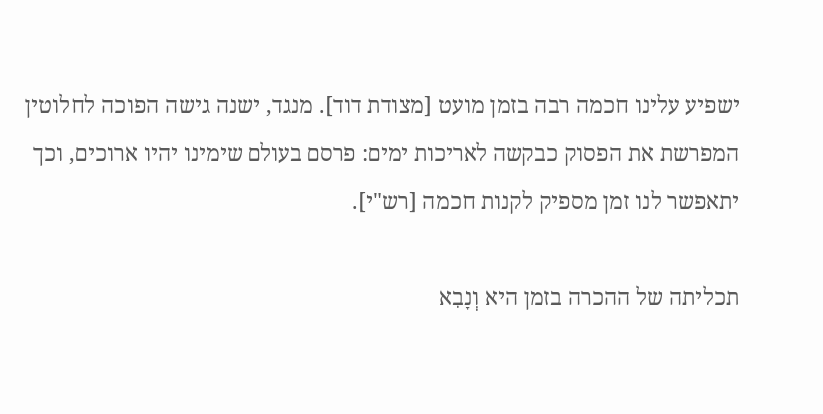ישפיע עלינו חכמה רבה בזמן מועט [מצודת דוד]. מנגד, ישנה גישה הפוכה לחלוטין המפרשת את הפסוק כבקשה לאריכות ימים: פרסם בעולם שימינו יהיו ארוכים, וכך יתאפשר לנו זמן מספיק לקנות חכמה [רש"י].

תכליתה של ההכרה בזמן היא וְנָבִא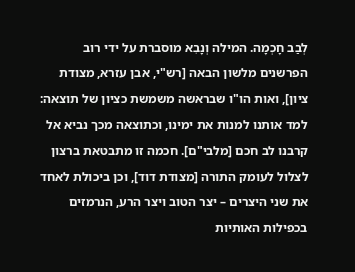לְבַב חָכְמָה. המילה וְנָבִא מוסברת על ידי רוב הפרשנים מלשון הבאה [רש"י, אבן עזרא, מצודת ציון], ואות הו"ו שבראשה משמשת כציון של תוצאה: למד אותנו למנות את ימינו, וכתוצאה מכך נביא אל קרבנו לב חכם [מלבי"ם]. חכמה זו מתבטאת ברצון לצלול לעומק התורה [מצודת דוד], וכן ביכולת לאחד את שני היצרים – יצר הטוב ויצר הרע, הנרמזים בכפילות האותיות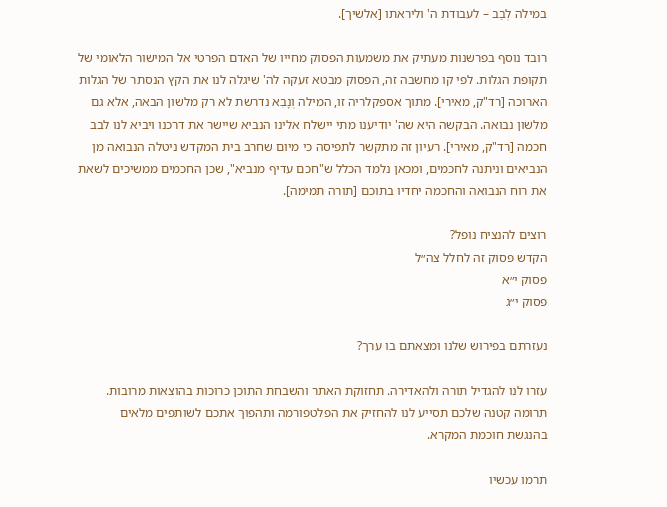במילה לְבַב – לעבודת ה' וליראתו [אלשיך].

רובד נוסף בפרשנות מעתיק את משמעות הפסוק מחייו של האדם הפרטי אל המישור הלאומי של תקופת הגלות. לפי קו מחשבה זה, הפסוק מבטא זעקה לה' שיגלה לנו את הקץ הנסתר של הגלות הארוכה [רד"ק, מאירי]. מתוך אספקלריה זו, המילה וְנָבִא נדרשת לא רק מלשון הבאה, אלא גם מלשון נבואה. הבקשה היא שה' יודיענו מתי יישלח אלינו הנביא שיישר את דרכנו ויביא לנו לבב חכמה [רד"ק, מאירי]. רעיון זה מתקשר לתפיסה כי מיום שחרב בית המקדש ניטלה הנבואה מן הנביאים וניתנה לחכמים, ומכאן נלמד הכלל ש"חכם עדיף מנביא", שכן החכמים ממשיכים לשאת את רוח הנבואה והחכמה יחדיו בתוכם [תורה תמימה].

רוצים להנציח נופל?
הקדש פסוק זה לחלל צה״ל
פסוק י״א
פסוק י״ג

נעזרתם בפירוש שלנו ומצאתם בו ערך?

עזרו לנו להגדיל תורה ולהאדירה. תחזוקת האתר והשבחת התוכן כרוכות בהוצאות מרובות. תרומה קטנה שלכם תסייע לנו להחזיק את הפלטפורמה ותהפוך אתכם לשותפים מלאים בהנגשת חוכמת המקרא.

תרמו עכשיו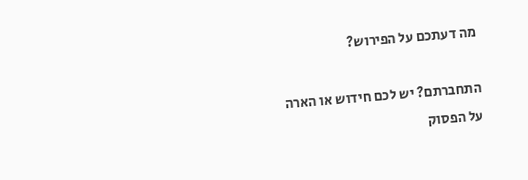מה דעתכם על הפירוש?

התחברתם? יש לכם חידוש או הארה על הפסוק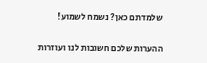שלמדתם כאן? נשמח לשמוע!

ההערות שלכם חשובות לנו ועוזרות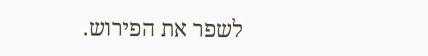לשפר את הפירוש.